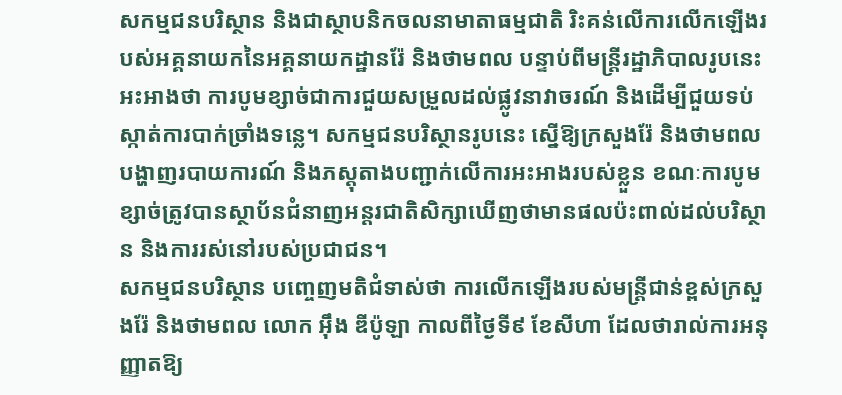សកម្មជនបរិស្ថាន និងជាស្ថាបនិកចលនាមាតាធម្មជាតិ រិះគន់លើការលើកឡើងរបស់អគ្គនាយកនៃអគ្គនាយកដ្ឋានរ៉ែ និងថាមពល បន្ទាប់ពីមន្ត្រីរដ្ឋាភិបាលរូបនេះអះអាងថា ការបូមខ្សាច់ជាការជួយសម្រួលដល់ផ្លូវនាវាចរណ៍ និងដើម្បីជួយទប់ស្កាត់ការបាក់ច្រាំងទន្លេ។ សកម្មជនបរិស្ថានរូបនេះ ស្នើឱ្យក្រសួងរ៉ែ និងថាមពលបង្ហាញរបាយការណ៍ និងភស្តុតាងបញ្ជាក់លើការអះអាងរបស់ខ្លួន ខណៈការបូមខ្សាច់ត្រូវបានស្ថាប័នជំនាញអន្តរជាតិសិក្សាឃើញថាមានផលប៉ះពាល់ដល់បរិស្ថាន និងការរស់នៅរបស់ប្រជាជន។
សកម្មជនបរិស្ថាន បញ្ចេញមតិជំទាស់ថា ការលើកឡើងរបស់មន្ត្រីជាន់ខ្ពស់ក្រសួងរ៉ែ និងថាមពល លោក អ៊ឹង ឌីប៉ូឡា កាលពីថ្ងៃទី៩ ខែសីហា ដែលថារាល់ការអនុញ្ញាតឱ្យ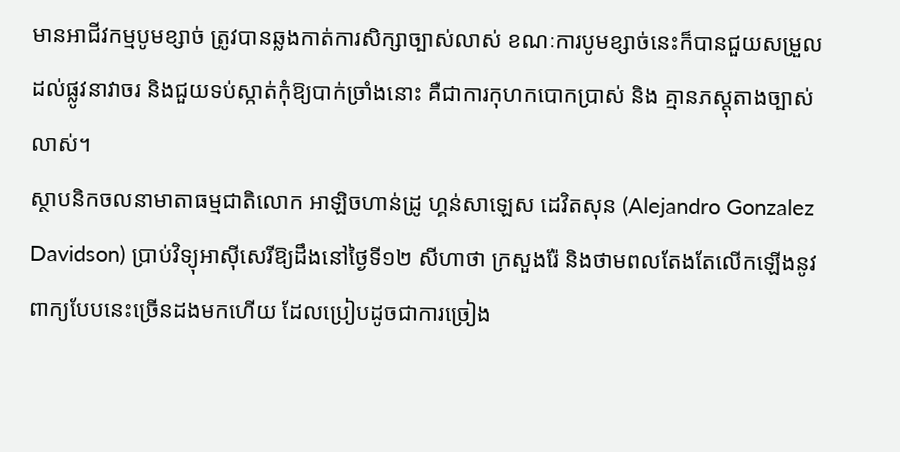មានអាជីវកម្មបូមខ្សាច់ ត្រូវបានឆ្លងកាត់ការសិក្សាច្បាស់លាស់ ខណៈការបូមខ្សាច់នេះក៏បានជួយសម្រួលដល់ផ្លូវនាវាចរ និងជួយទប់ស្កាត់កុំឱ្យបាក់ច្រាំងនោះ គឺជាការកុហកបោកប្រាស់ និង គ្មានភស្តុតាងច្បាស់លាស់។
ស្ថាបនិកចលនាមាតាធម្មជាតិលោក អាឡិចហាន់ដ្រូ ហ្គន់សាឡេស ដេវិតសុន (Alejandro Gonzalez Davidson) ប្រាប់វិទ្យុអាស៊ីសេរីឱ្យដឹងនៅថ្ងៃទី១២ សីហាថា ក្រសួងរ៉ែ និងថាមពលតែងតែលើកឡើងនូវពាក្យបែបនេះច្រើនដងមកហើយ ដែលប្រៀបដូចជាការច្រៀង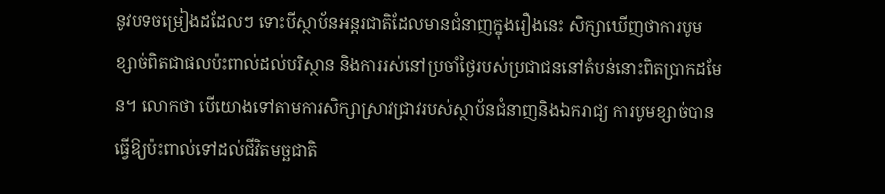នូវបទចម្រៀងដដែលៗ ទោះបីស្ថាប័នអន្តរជាតិដែលមានជំនាញក្នុងរឿងនេះ សិក្សាឃើញថាការបូមខ្សាច់ពិតជាផលប៉ះពាល់ដល់បរិស្ថាន និងការរស់នៅប្រចាំថ្ងៃរបស់ប្រជាជននៅតំបន់នោះពិតប្រាកដមែន។ លោកថា បើយោងទៅតាមការសិក្សាស្រាវជ្រាវរបស់ស្ថាប័នជំនាញនិងឯករាជ្យ ការបូមខ្សាច់បានធ្វើឱ្យប៉ះពាល់ទៅដល់ជីវិតមច្ឆជាតិ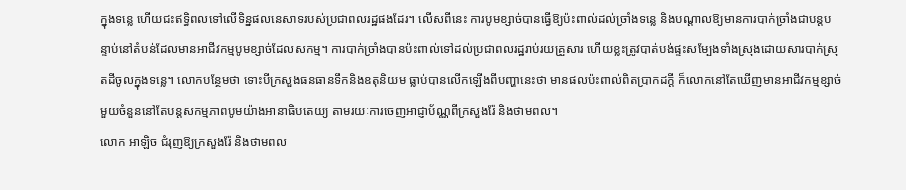ក្នុងទន្លេ ហើយជះឥទ្ធិពលទៅលើទិន្នផលនេសាទរបស់ប្រជាពលរដ្ឋផងដែរ។ លើសពីនេះ ការបូមខ្សាច់បានធ្វើឱ្យប៉ះពាល់ដល់ច្រាំងទន្លេ និងបណ្ដាលឱ្យមានការបាក់ច្រាំងជាបន្តបន្ទាប់នៅតំបន់ដែលមានអាជីវកម្មបូមខ្សាច់ដែលសកម្ម។ ការបាក់ច្រាំងបានប៉ះពាល់ទៅដល់ប្រជាពលរដ្ឋរាប់រយគ្រួសារ ហើយខ្លះត្រូវបាត់បង់ផ្ទះសម្បែងទាំងស្រុងដោយសារបាក់ស្រុតដីចូលក្នុងទន្លេ។ លោកបន្ថែមថា ទោះបីក្រសួងធនធានទឹកនិងឧតុនិយម ធ្លាប់បានលើកឡើងពីបញ្ហានេះថា មានផលប៉ះពាល់ពិតប្រាកដក្ដី ក៏លោកនៅតែឃើញមានអាជីវកម្មខ្សាច់មួយចំនួននៅតែបន្តសកម្មភាពបូមយ៉ាងអានាធិបតេយ្យ តាមរយៈការចេញអាជ្ញាប័ណ្ណពីក្រសួងរ៉ែ និងថាមពល។
លោក អាឡិច ជំរុញឱ្យក្រសួងរ៉ែ និងថាមពល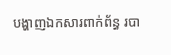បង្ហាញឯកសារពាក់ព័ន្ធ របា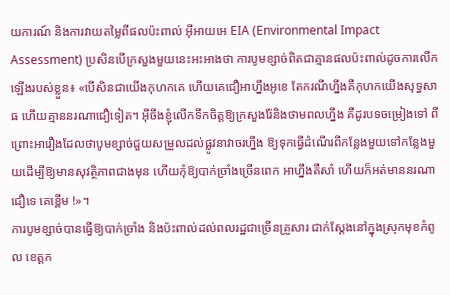យការណ៍ និងការវាយតម្លៃពីផលប៉ះពាល់ អ៊ីអាយអេ EIA (Environmental Impact Assessment) ប្រសិនបើក្រសួងមួយនេះអះអាងថា ការបូមខ្សាច់ពិតជាគ្មានផលប៉ះពាល់ដូចការលើកឡើងរបស់ខ្លួន៖ «បើសិនជាយើងកុហកគេ ហើយគេជឿអាហ្នឹងអូខេ តែករណីហ្នឹងគឺកុហកយើងសុទ្ធសាធ ហើយគ្មាននរណាជឿទៀត។ អ៊ីចឹងខ្ញុំលើកទឹកចិត្តឱ្យក្រសួងរ៉ែនិងថាមពលហ្នឹង គឺដូរបទចម្រៀងទៅ ពីព្រោះអារឿងដែលថាបូមខ្សាច់ជួយសម្រួលដល់ផ្លូវនាវាចរហ្នឹង ឱ្យទុកធ្វើដំណើរពីកន្លែងមួយទៅកន្លែងមួយដើម្បីឱ្យមានសុវត្ថិភាពជាងមុន ហើយកុំឱ្យបាក់ច្រាំងច្រើនពេក អាហ្នឹងគឺសាំ ហើយក៏អត់មាននរណាជឿទេ គេខ្ពើម !»។
ការបូមខ្សាច់បានធ្វើឱ្យបាក់ច្រាំង និងប៉ះពាល់ដល់ពលរដ្ឋជាច្រើនគ្រួសារ ជាក់ស្ដែងនៅក្នុងស្រុកមុខកំពូល ខេត្តក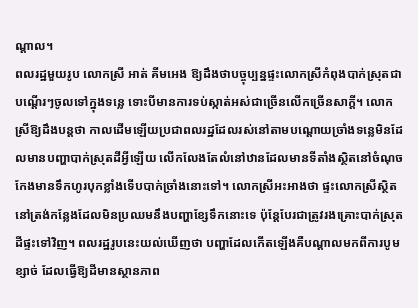ណ្ដាល។
ពលរដ្ឋមួយរូប លោកស្រី អាត់ គីមអេង ឱ្យដឹងថាបច្ចុប្បន្នផ្ទះលោកស្រីកំពុងបាក់ស្រុតជាបណ្ដើរៗចូលទៅក្នុងទន្លេ ទោះបីមានការទប់ស្កាត់អស់ជាច្រើនលើកច្រើនសាក្ដី។ លោកស្រីឱ្យដឹងបន្តថា កាលដើមឡើយប្រជាពលរដ្ឋដែលរស់នៅតាមបណ្ដោយច្រាំងទន្លេមិនដែលមានបញ្ហាបាក់ស្រុតដីអ្វីឡើយ លើកលែងតែលំនៅឋានដែលមានទីតាំងស្ថិតនៅចំណុចកែងមានទឹកហូរបុកខ្លាំងទើបបាក់ច្រាំងនោះទៅ។ លោកស្រីអះអាងថា ផ្ទះលោកស្រីស្ថិតនៅត្រង់កន្លែងដែលមិនប្រឈមនឹងបញ្ហាខ្សែទឹកនោះទេ ប៉ុន្តែបែរជាត្រូវរងគ្រោះបាក់ស្រុតដីផ្ទះទៅវិញ។ ពលរដ្ឋរូបនេះយល់ឃើញថា បញ្ហាដែលកើតឡើងគឺបណ្ដាលមកពីការបូមខ្សាច់ ដែលធ្វើឱ្យដីមានស្ថានភាព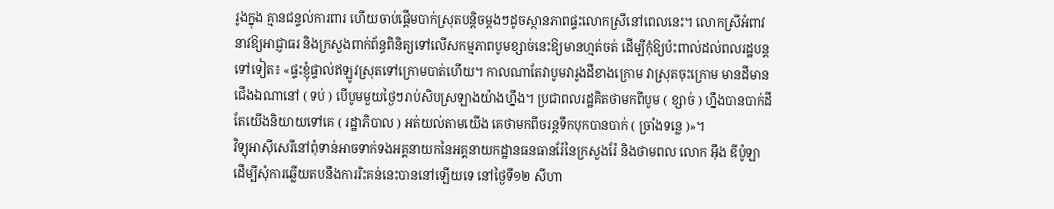រូងក្នុង គ្មានជន្ទល់ការពារ ហើយចាប់ផ្ដើមបាក់ស្រុតបន្តិចម្ដងៗដូចស្ថានភាពផ្ទះលោកស្រីនៅពេលនេះ។ លោកស្រីអំពាវនាវឱ្យអាជ្ញាធរ និងក្រសួងពាក់ព័ន្ធពិនិត្យទៅលើសកម្មភាពបូមខ្សាច់នេះឱ្យមានហ្មត់ចត់ ដើម្បីកុំឱ្យប៉ះពាល់ដល់ពលរដ្ឋបន្តទៅទៀត៖ «ផ្ទះខ្ញុំផ្ទាល់ឥឡូវស្រុតទៅក្រោមបាត់ហើយ។ កាលណាតែវាបូមវារូងដីខាងក្រោម វាស្រុតចុះក្រោម មានដីមានជើងឯណានៅ ( ទប់ ) បើបូមមួយថ្ងៃៗរាប់សិបស្រឡាងយ៉ាងហ្នឹង។ ប្រជាពលរដ្ឋគិតថាមកពីបូម ( ខ្សាច់ ) ហ្នឹងបានបាក់ដី តែយើងនិយាយទៅគេ ( រដ្ឋាភិបាល ) អត់យល់តាមយើង គេថាមកពីចរន្តទឹកបុកបានបាក់ ( ច្រាំងទន្លេ )»។
វិទ្យុអាស៊ីសេរីនៅពុំទាន់អាចទាក់ទងអគ្គនាយកនៃអគ្គនាយកដ្ឋានធនធានរ៉ែនៃក្រសួងរ៉ែ និងថាមពល លោក អ៊ឹង ឌីប៉ូឡា ដើម្បីសុំការឆ្លើយតបនឹងការរិះគន់នេះបាននៅឡើយទេ នៅថ្ងៃទី១២ សីហា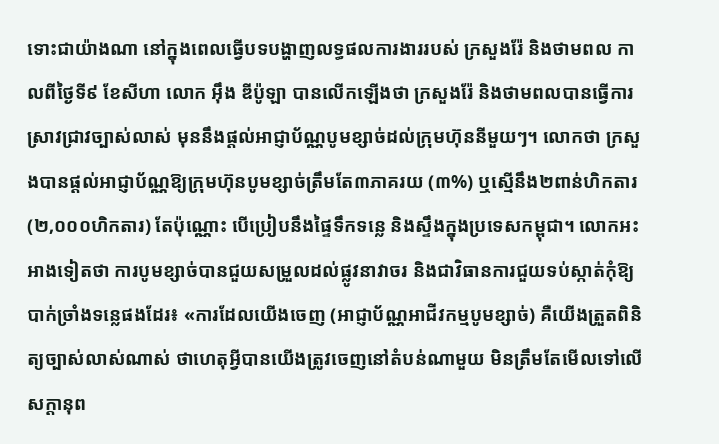ទោះជាយ៉ាងណា នៅក្នុងពេលធ្វើបទបង្ហាញលទ្ធផលការងាររបស់ ក្រសួងរ៉ែ និងថាមពល កាលពីថ្ងៃទី៩ ខែសីហា លោក អ៊ឹង ឌីប៉ូឡា បានលើកឡើងថា ក្រសួងរ៉ែ និងថាមពលបានធ្វើការស្រាវជ្រាវច្បាស់លាស់ មុននឹងផ្ដល់អាជ្ញាប័ណ្ណបូមខ្សាច់ដល់ក្រុមហ៊ុននីមួយៗ។ លោកថា ក្រសួងបានផ្ដល់អាជ្ញាប័ណ្ណឱ្យក្រុមហ៊ុនបូមខ្សាច់ត្រឹមតែ៣ភាគរយ (៣%) ឬស្មើនឹង២ពាន់ហិកតារ (២,០០០ហិកតារ) តែប៉ុណ្ណោះ បើប្រៀបនឹងផ្ទៃទឹកទន្លេ និងស្ទឹងក្នុងប្រទេសកម្ពុជា។ លោកអះអាងទៀតថា ការបូមខ្សាច់បានជួយសម្រួលដល់ផ្លូវនាវាចរ និងជាវិធានការជួយទប់ស្កាត់កុំឱ្យបាក់ច្រាំងទន្លេផងដែរ៖ «ការដែលយើងចេញ (អាជ្ញាប័ណ្ណអាជីវកម្មបូមខ្សាច់) គឺយើងត្រួតពិនិត្យច្បាស់លាស់ណាស់ ថាហេតុអ្វីបានយើងត្រូវចេញនៅតំបន់ណាមួយ មិនត្រឹមតែមើលទៅលើសក្ដានុព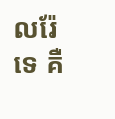លរ៉ែទេ គឺ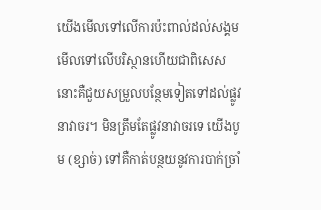យើងមើលទៅលើការប៉ះពាល់ដល់សង្គម មើលទៅលើបរិស្ថានហើយជាពិសេសនោះគឺជួយសម្រួលបន្ថែមទៀតទៅដល់ផ្លូវនាវាចរ។ មិនត្រឹមតែផ្លូវនាវាចរទេ យើងបូម (ខ្សាច់) ទៅគឺកាត់បន្ថយនូវការបាក់ច្រាំ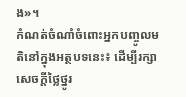ង»។
កំណត់ចំណាំចំពោះអ្នកបញ្ចូលមតិនៅក្នុងអត្ថបទនេះ៖ ដើម្បីរក្សាសេចក្ដីថ្លៃថ្នូរ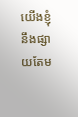យើងខ្ញុំនឹងផ្សាយតែម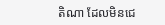តិណា ដែលមិនជេ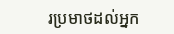រប្រមាថដល់អ្នក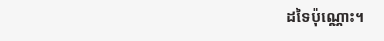ដទៃប៉ុណ្ណោះ។